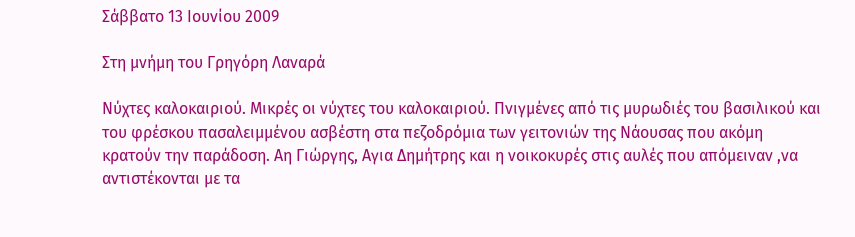Σάββατο 13 Ιουνίου 2009

Στη μνήμη του Γρηγόρη Λαναρά

Νύχτες καλοκαιριού. Μικρές οι νύχτες του καλοκαιριού. Πνιγμένες από τις μυρωδιές του βασιλικού και του φρέσκου πασαλειμμένου ασβέστη στα πεζοδρόμια των γειτονιών της Νάουσας που ακόμη κρατούν την παράδοση. Αη Γιώργης, Αγια Δημήτρης και η νοικοκυρές στις αυλές που απόμειναν ,να αντιστέκονται με τα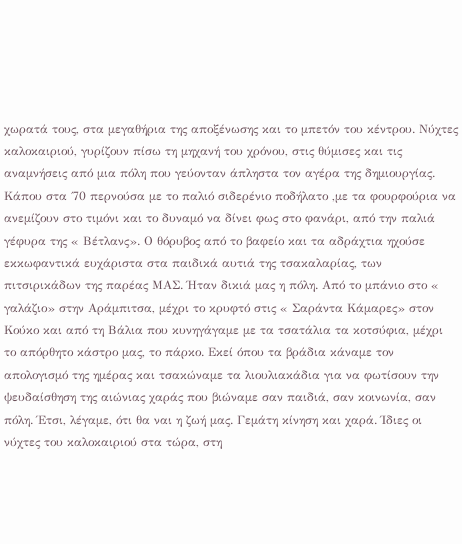χωρατά τους, στα μεγαθήρια της αποξένωσης και το μπετόν του κέντρου. Νύχτες καλοκαιριού, γυρίζουν πίσω τη μηχανή του χρόνου, στις θύμισες και τις αναμνήσεις από μια πόλη που γεύονταν άπληστα τον αγέρα της δημιουργίας. Κάπου στα ΄70 περνούσα με το παλιό σιδερένιο ποδήλατο ,με τα φουρφούρια να ανεμίζουν στο τιμόνι και το δυναμό να δίνει φως στο φανάρι, από την παλιά γέφυρα της « Βέτλανς». Ο θόρυβος από το βαφείο και τα αδράχτια ηχούσε εκκωφαντικά ευχάριστα στα παιδικά αυτιά της τσακαλαρίας, των πιτσιρικάδων της παρέας ΜΑΣ. Ήταν δικιά μας η πόλη. Από το μπάνιο στο « γαλάζιο» στην Αράμπιτσα, μέχρι το κρυφτό στις « Σαράντα Κάμαρες» στον Κούκο και από τη Βάλια που κυνηγάγαμε με τα τσατάλια τα κοτσύφια, μέχρι το απόρθητο κάστρο μας, το πάρκο. Εκεί όπου τα βράδια κάναμε τον απολογισμό της ημέρας και τσακώναμε τα λιουλιακάδια για να φωτίσουν την ψευδαίσθηση της αιώνιας χαράς που βιώναμε σαν παιδιά, σαν κοινωνία, σαν πόλη. Έτσι, λέγαμε, ότι θα ναι η ζωή μας. Γεμάτη κίνηση και χαρά. Ίδιες οι νύχτες του καλοκαιριού στα τώρα, στη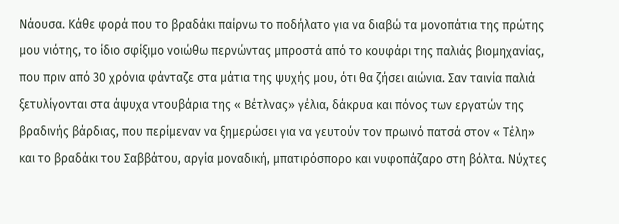Νάουσα. Κάθε φορά που το βραδάκι παίρνω το ποδήλατο για να διαβώ τα μονοπάτια της πρώτης μου νιότης, το ίδιο σφίξιμο νοιώθω περνώντας μπροστά από το κουφάρι της παλιάς βιομηχανίας, που πριν από 30 χρόνια φάνταζε στα μάτια της ψυχής μου, ότι θα ζήσει αιώνια. Σαν ταινία παλιά ξετυλίγονται στα άψυχα ντουβάρια της « Βέτλνας» γέλια, δάκρυα και πόνος των εργατών της βραδινής βάρδιας, που περίμεναν να ξημερώσει για να γευτούν τον πρωινό πατσά στον « Τέλη» και το βραδάκι του Σαββάτου, αργία μοναδική, μπατιρόσπορο και νυφοπάζαρο στη βόλτα. Νύχτες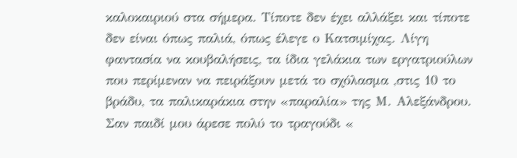καλοκαιριού στα σήμερα. Τίποτε δεν έχει αλλάξει και τίποτε δεν είναι όπως παλιά, όπως έλεγε ο Κατσιμίχας. Λίγη φαντασία να κουβαλήσεις, τα ίδια γελάκια των εργατριούλων που περίμεναν να πειράξουν μετά το σχόλασμα ,στις 10 το βράδυ, τα παλικαράκια στην «παραλία» της Μ. Αλεξάνδρου. Σαν παιδί μου άρεσε πολύ το τραγούδι «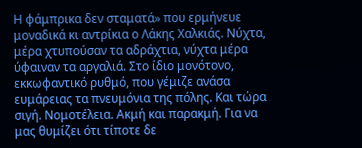Η φάμπρικα δεν σταματά» που ερμήνευε μοναδικά κι αντρίκια ο Λάκης Χαλκιάς. Νύχτα, μέρα χτυπούσαν τα αδράχτια, νύχτα μέρα ύφαιναν τα αργαλιά. Στο ίδιο μονότονο, εκκωφαντικό ρυθμό, που γέμιζε ανάσα ευμάρειας τα πνευμόνια της πόλης. Και τώρα σιγή. Νομοτέλεια. Ακμή και παρακμή. Για να μας θυμίζει ότι τίποτε δε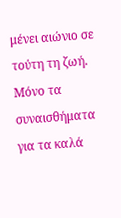μένει αιώνιο σε τούτη τη ζωή. Μόνο τα συναισθήματα για τα καλά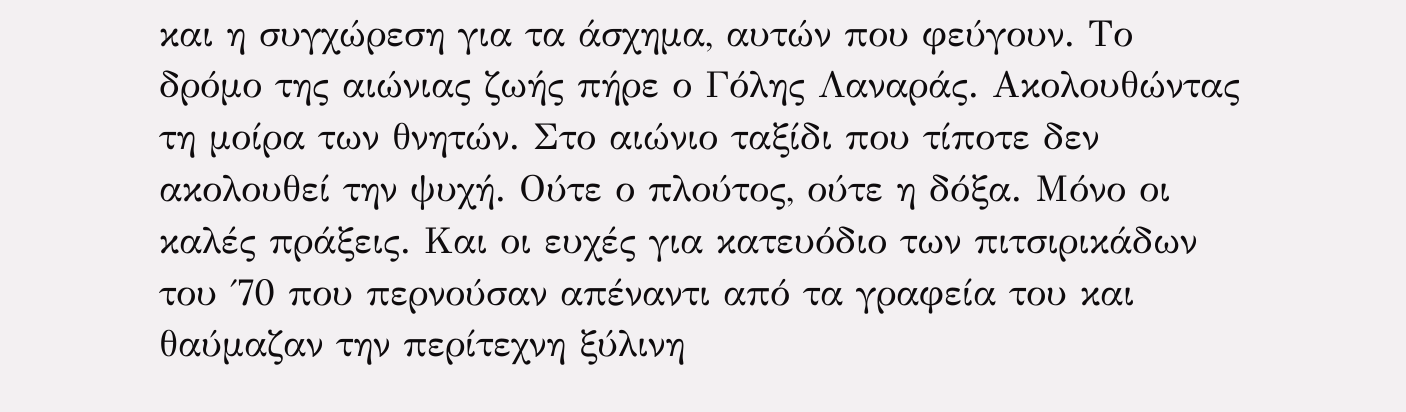και η συγχώρεση για τα άσχημα, αυτών που φεύγουν. Το δρόμο της αιώνιας ζωής πήρε ο Γόλης Λαναράς. Ακολουθώντας τη μοίρα των θνητών. Στο αιώνιο ταξίδι που τίποτε δεν ακολουθεί την ψυχή. Ούτε ο πλούτος, ούτε η δόξα. Μόνο οι καλές πράξεις. Και οι ευχές για κατευόδιο των πιτσιρικάδων του ΄70 που περνούσαν απέναντι από τα γραφεία του και θαύμαζαν την περίτεχνη ξύλινη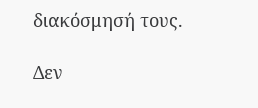διακόσμησή τους.

Δεν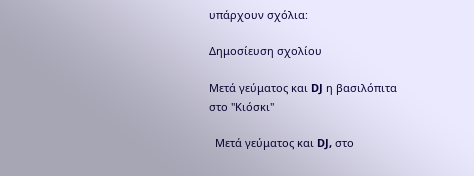υπάρχουν σχόλια:

Δημοσίευση σχολίου

Μετά γεύματος και DJ η βασιλόπιτα στο "Κιόσκι"

  Μετά γεύματος και DJ, στο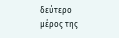δεύτερο μέρος της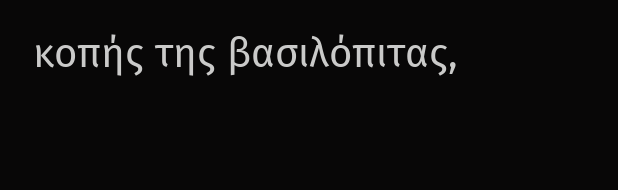κοπής της βασιλόπιτας,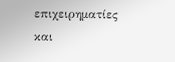επιχειρηματίες και